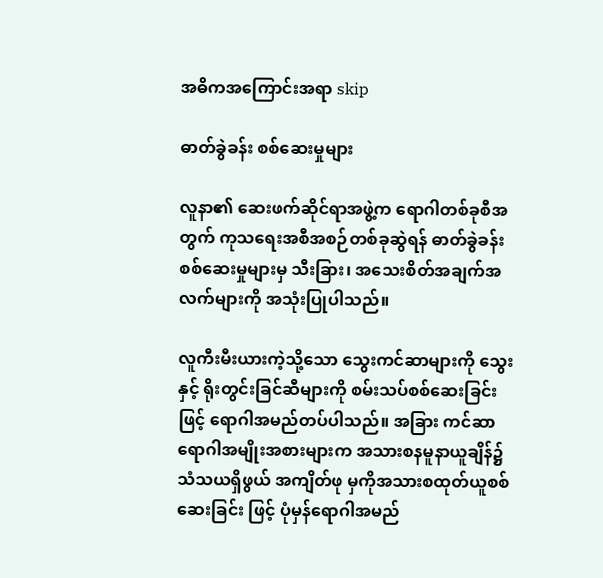အဓိကအကြောင်းအရာ skip

ဓာတ်ခွဲခန်း စစ်ဆေးမှုများ

လူနာ၏ ဆေးဖက်ဆိုင်ရာအဖွဲ့က ရောဂါတစ်ခုစီအတွက် ကုသရေးအစီအစဉ်တစ်ခုဆွဲရန် ဓာတ်ခွဲခန်း စစ်ဆေးမှုများမှ သီးခြား၊ အသေးစိတ်အချက်အလက်များကို အသုံးပြုပါသည်။

လူကီးမီးယားကဲ့သို့သော သွေးကင်ဆာများကို သွေးနှင့် ရိုးတွင်းခြင်ဆီများကို စမ်းသပ်စစ်ဆေးခြင်းဖြင့် ရောဂါအမည်တပ်ပါသည်။ အခြား ကင်ဆာရောဂါအမျိုးအစားများက အသားစနမူနာယူချိန်၌ သံသယရှိဖွယ် အကျိတ်ဖု မှကိုအသားစထုတ်ယူစစ်ဆေးခြင်း ဖြင့် ပုံမှန်ရောဂါအမည်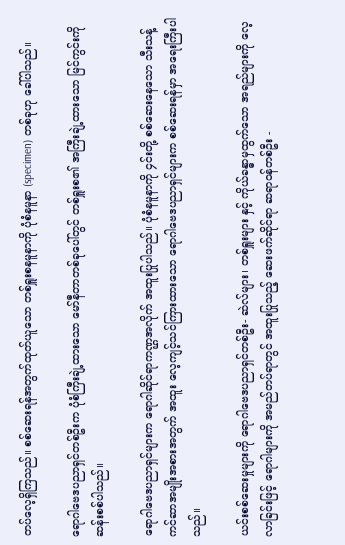တပ်လေ့ရှိကြသည်။ စစ်ဆေးရန်အတွက်ထုတ်ယူသော တစ်ရှူးစနမူနာကို ပုံစံနမူနာ (specimen) တစ်ခုဟု ခေါ်ပါသည်။

ရောဂါဗေဒပညာရှင်တစ်ဦးက ပုံစံကြီးချဲ့ထားသော မော်နီတာတစ်ခုပေါ်တွင် တစ်ရှူးစ၏ အကြီးချဲ့ထားသော မြင်ကွင်းကို ဆန်းစစ်ပါသည်။

ရောဂါဗေဒပညာရှင်များက ရောဂါဆိုင်ရာကဏ္ဌအလိုက် အထူးပြုပါသည်။ ပုံစံနမူနာကို ၄င်းတို့ စစ်ဆေးနေသော သီးသန့်ကင်ဆာအမျိုးအစားအတွက် အထူး လေ့ကျင့်သင်ကြားထားသော ရောဂါဗေဒပညာရှင်များက စစ်ဆေးရန်မှာ အရေးကြီးပါသည်။

ယင်းစစ်ဆေးမှုများကို ရောဂါဗေဒပညာရှင်တစ်ဦး- ဆဲလ်များ၊ တစ်ရှူးများ နှင့် ကိုယ်ခန္ဓာမှထွက်သော အရည်များကို လေ့လာခြင်းဖြင့် ရောဂါများကို အမည်တပ်ရာတွင် အထူးပြုသည့် ဆေးဖက်ဆိုင်ရာ ဆရာဝန်တစ်ဦး -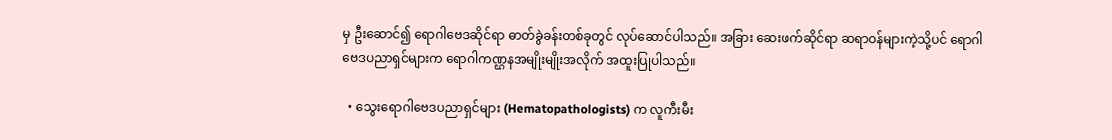မှ ဦးဆောင်၍ ရောဂါဗေဒဆိုင်ရာ ဓာတ်ခွဲခန်းတစ်ခုတွင် လုပ်ဆောင်ပါသည်။ အခြား ဆေးဖက်ဆိုင်ရာ ဆရာဝန်များကဲ့သို့ပင် ရောဂါဗေဒပညာရှင်များက ရောဂါကဏ္ဌနအမျိုးမျိုးအလိုက် အထူးပြုပါသည်။

  • သွေးရောဂါဗေဒပညာရှင်များ (Hematopathologists) က လူကီးမီး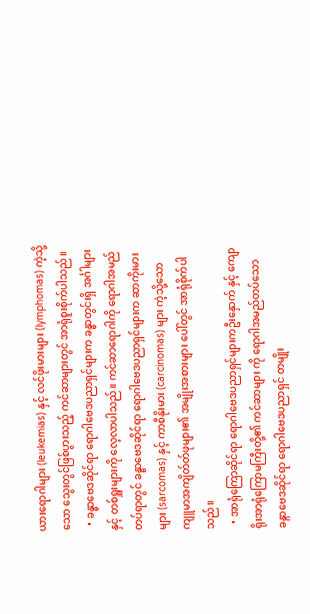ယားရောဂါများ (leukemias) နှင့် လင်ဖိုးမားများ (lymphomas) ကဲ့သို့သော သွေးတွင်ဖြစ်ပွားသည့် ကင်ဆာများတွင် အာရုံစူးစိုက်ပါသည်။
  • ခန္ဓာဗေဒဆိုင်ရာ ရောဂါဗေဒပညာရှင်များက ခန္ဓာတွင်းရှိ အင်္ဂါများနှင့် တစ်ရှူးများကို လေ့လာပါသည်။ ကင်ဆာရောဂါကို ရောဂါအမည်တပ်ရာတွင် ခန္ဓာဗေဒဆိုင်ရာ ရောဂါဗေဒပညာရှင်များက ဆာကိုးမားများ (sarcomas) နှင့် ကာစီနိုးမား (carcinomas) များ ကဲ့သို့သော ကျူမာအကျိတ်တ်ဖုများ၏ အမျိုးအစားများ ပေါ်တွင် အာရုံစိုက်ပါသည်။
  • အာရုံကြောဆိုင်ရာ ရောဂါဗေဒပညာရှင်များကဦးနှောက် နှင့် ကျောရိုးအာရုံကြောမကြီးတို့၏ ကင်ဆာများ ကို ရောဂါအမည်တပ်သော ခန္ဂာဗေဒဆိုင်ရာ ရောဂါဗေဒပညာရှင် တမျိုး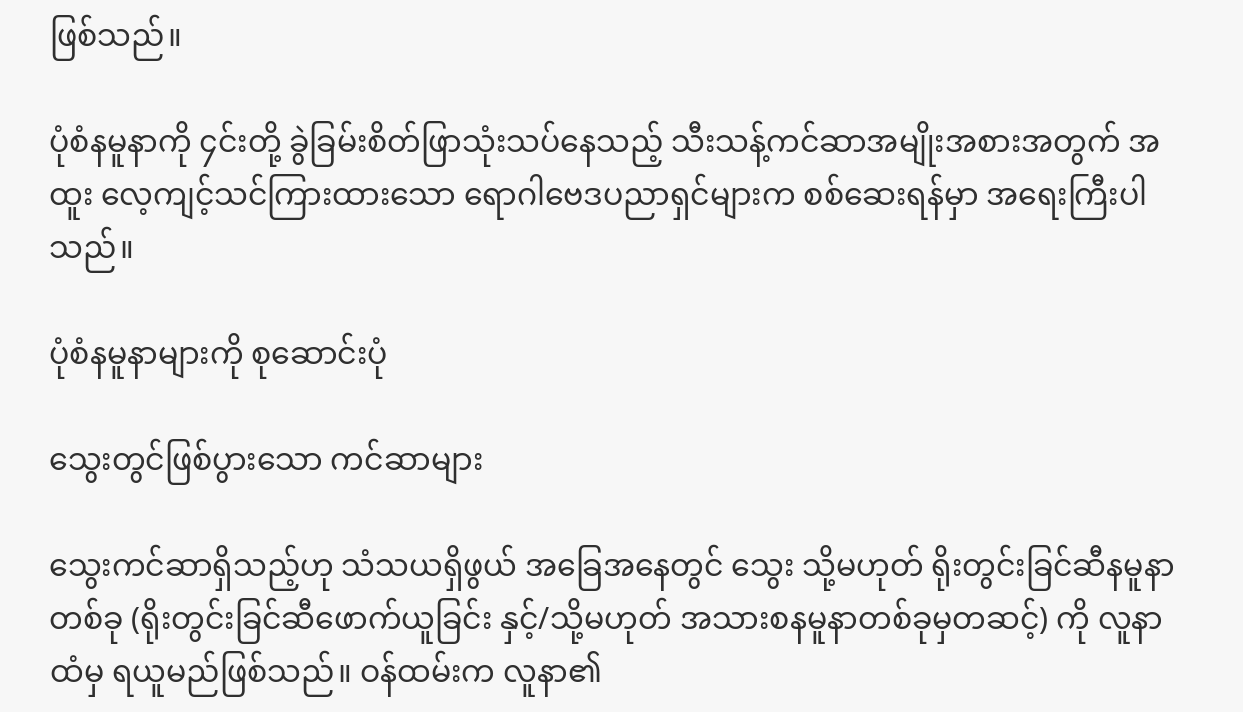ဖြစ်သည်။

ပုံစံနမူနာကို ၄င်းတို့ ခွဲခြမ်းစိတ်ဖြာသုံးသပ်နေသည့် သီးသန့်ကင်ဆာအမျိုးအစားအတွက် အထူး လေ့ကျင့်သင်ကြားထားသော ရောဂါဗေဒပညာရှင်များက စစ်ဆေးရန်မှာ အရေးကြီးပါသည်။

ပုံစံနမူနာများကို စုဆောင်းပုံ

သွေးတွင်ဖြစ်ပွားသော ကင်ဆာများ

သွေးကင်ဆာရှိသည့်ဟု သံသယရှိဖွယ် အခြေအနေတွင် သွေး သို့မဟုတ် ရိုးတွင်းခြင်ဆီနမူနာတစ်ခု (ရိုးတွင်းခြင်ဆီဖောက်ယူခြင်း နှင့်/သို့မဟုတ် အသားစနမူနာတစ်ခုမှတဆင့်) ကို လူနာထံမှ ရယူမည်ဖြစ်သည်။ ဝန်ထမ်းက လူနာ၏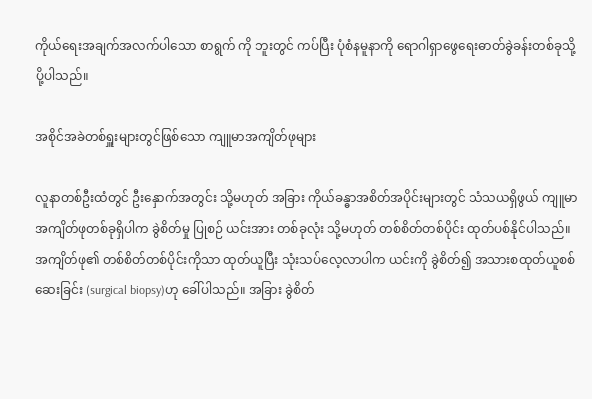ကိုယ်ရေးအချက်အလက်ပါသော စာရွက် ကို ဘူးတွင် ကပ်ပြီး ပုံစံနမူနာကို ရောဂါရှာဖွေရေးဓာတ်ခွဲခန်းတစ်ခုသို့ ပို့ပါသည်။

အစိုင်အခဲတစ်ရှူးများတွင်ဖြစ်သော ကျူမာအကျိတ်ဖုများ

လူနာတစ်ဦးထံတွင် ဦးနှောက်အတွင်း သို့မဟုတ် အခြား ကိုယ်ခန္ဓာအစိတ်အပိုင်းများတွင် သံသယရှိဖွယ် ကျူမာအကျိတ်ဖုတစ်ခုရှိပါက ခွဲစိတ်မှု ပြုစဉ် ယင်းအား တစ်ခုလုံး သို့မဟုတ် တစ်စိတ်တစ်ပိုင်း ထုတ်ပစ်နိုင်ပါသည်။ အကျိတ်ဖု၏ တစ်စိတ်တစ်ပိုင်းကိုသာ ထုတ်ယူပြီး သုံးသပ်လေ့လာပါက ယင်းကို ခွဲစိတ်၍ အသားစထုတ်ယူစစ်ဆေးခြင်း (surgical biopsy)ဟု ခေါ်ပါသည်။ အခြား ခွဲစိတ်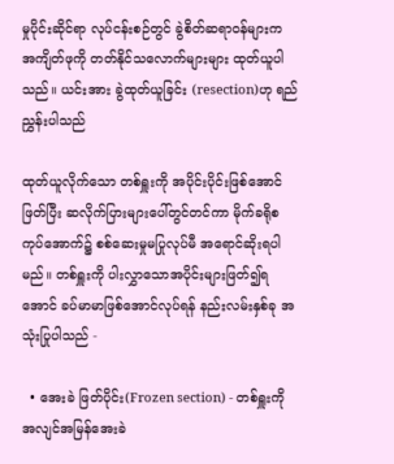မှုပိုင်းဆိုင်ရာ လုပ်ငန်းစဉ်တွင် ခွဲစိတ်ဆရာဝန်များက အကျိတ်ဖုကို တတ်နိုင်သလောက်များများ ထုတ်ယူပါသည်။ ယင်းအား ခွဲထုတ်ယူခြင်း (resection)ဟု ရည်ညွှန်းပါသည်

ထုတ်ယူလိုက်သော တစ်ရှူးကို အပိုင်းပိုင်းဖြစ်အောင်ဖြတ်ပြီး ဆလိုက်ပြားများပေါ်တွင်တင်ကာ မိုက်ခရိုစကုပ်အောက်၌ စစ်ဆေးမှုမပြုလုပ်မီ အရောင်ဆိုးရပါမည်။ တစ်ရှူးကို ပါးလွှာသောအပိုင်းများဖြတ်၍ရအောင် ခပ်မာမာဖြစ်အောင်လုပ်ရန် နည်းလမ်းနှစ်ခု အသုံးပြုပါသည် -

  • အေးခဲ ဖြတ်ပိုင်း(Frozen section) - တစ်ရှူးကို အလျင်အမြန်အေးခဲ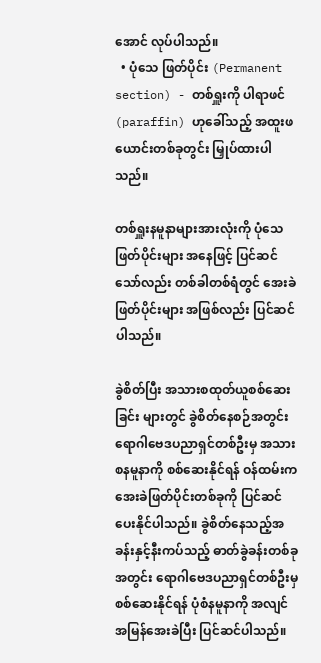အောင် လုပ်ပါသည်။
  • ပုံသေ ဖြတ်ပိုင်း (Permanent section) - တစ်ရှူးကို ပါရာဖင် (paraffin) ဟုခေါ်သည့် အထူးဖယောင်းတစ်ခုတွင်း မြှုပ်ထားပါသည်။

တစ်ရှူးနမူနာများအားလုံးကို ပုံသေဖြတ်ပိုင်းများ အနေဖြင့် ပြင်ဆင်သော်လည်း တစ်ခါတစ်ရံတွင် အေးခဲဖြတ်ပိုင်းများ အဖြစ်လည်း ပြင်ဆင်ပါသည်။

ခွဲစိတ်ပြီး အသားစထုတ်ယူစစ်ဆေးခြင်း များတွင် ခွဲစိတ်နေစဉ်အတွင်း ရောဂါဗေဒပညာရှင်တစ်ဦးမှ အသားစနမူနာကို စစ်ဆေးနိုင်ရန် ဝန်ထမ်းက အေးခဲဖြတ်ပိုင်းတစ်ခုကို ပြင်ဆင်ပေးနိုင်ပါသည်။ ခွဲစိတ်နေသည့်အခန်းနှင့်နီးကပ်သည့် ဓာတ်ခွဲခန်းတစ်ခုအတွင်း ရောဂါဗေဒပညာရှင်တစ်ဦးမှ စစ်ဆေးနိုင်ရန် ပုံစံနမူနာကို အလျင်အမြန်အေးခဲပြီး ပြင်ဆင်ပါသည်။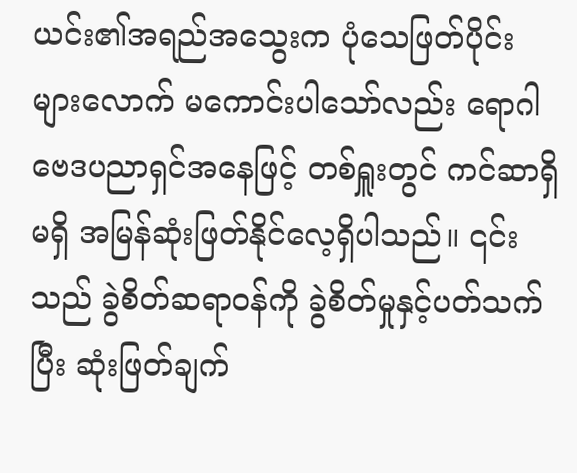ယင်း၏အရည်အသွေးက ပုံသေဖြတ်ပိုင်းများလောက် မကောင်းပါသော်လည်း ရောဂါဗေဒပညာရှင်အနေဖြင့် တစ်ရှူးတွင် ကင်ဆာရှိမရှိ အမြန်ဆုံးဖြတ်နိုင်လေ့ရှိပါသည်။ ၎င်းသည် ခွဲစိတ်ဆရာဝန်ကို ခွဲစိတ်မှုနှင့်ပတ်သက်ပြီး ဆုံးဖြတ်ချက်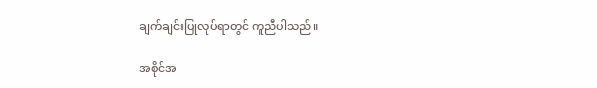ချက်ချင်းပြုလုပ်ရာတွင် ကူညီပါသည်။

အစိုင်အ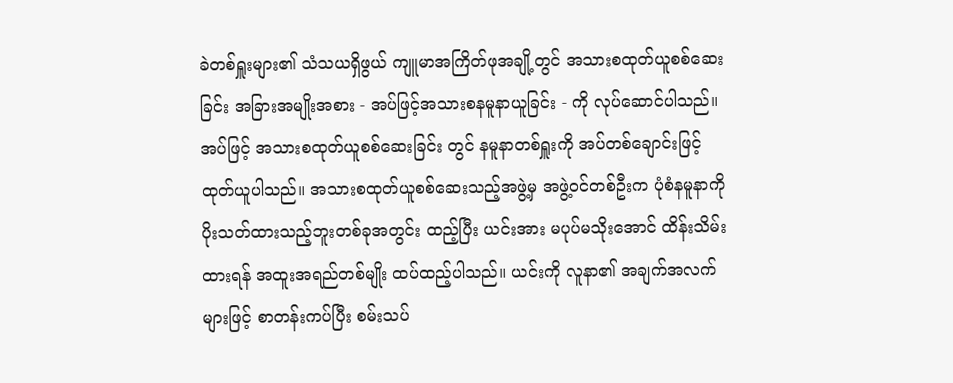ခဲတစ်ရှူးများ၏ သံသယရှိဖွယ် ကျူမာအကြိတ်ဖုအချို့တွင် အသားစထုတ်ယူစစ်ဆေးခြင်း အခြားအမျိုးအစား - အပ်ဖြင့်အသားစနမူနာယူခြင်း - ကို လုပ်ဆောင်ပါသည်။ အပ်ဖြင့် အသားစထုတ်ယူစစ်ဆေးခြင်း တွင် နမူနာတစ်ရှူးကို အပ်တစ်ချောင်းဖြင့် ထုတ်ယူပါသည်။ အသားစထုတ်ယူစစ်ဆေးသည့်အဖွဲ့မှ အဖွဲ့ဝင်တစ်ဦးက ပုံစံနမူနာကို ပိုးသတ်ထားသည့်ဘူးတစ်ခုအတွင်း ထည့်ပြီး ယင်းအား မပုပ်မသိုးအောင် ထိန်းသိမ်းထားရန် အထူးအရည်တစ်မျိုး ထပ်ထည့်ပါသည်။ ယင်းကို လူနာ၏ အချက်အလက်များဖြင့် စာတန်းကပ်ပြီး စမ်းသပ်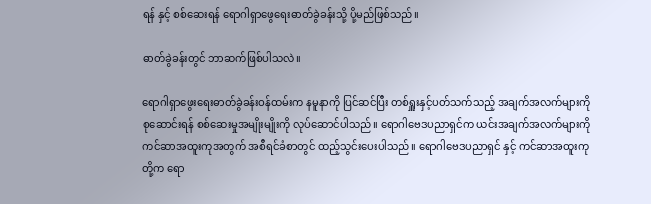ရန် နှင့် စစ်ဆေးရန် ရောဂါရှာဖွေရေးဓာတ်ခွဲခန်းသို့ ပို့မည်ဖြစ်သည်။

ဓာတ်ခွဲခန်းတွင် ဘာဆက်ဖြစ်ပါသလဲ။

ရောဂါရှာဖွေးရေးဓာတ်ခွဲခန်းဝန်ထမ်းက နမူနာကို ပြင်ဆင်ပြီး တစ်ရှူးနှင့်ပတ်သက်သည့် အချက်အလက်များကို စုဆောင်းရန် စစ်ဆေးမှုအမျိုးမျိုးကို လုပ်ဆောင်ပါသည်။ ရောဂါဗေဒပညာရှင်က ယင်းအချက်အလက်များကို ကင်ဆာအထူးကုအတွက် အစီရင်ခံစာတွင် ထည့်သွင်းပေးပါသည်။ ရောဂါဗေဒပညာရှင် နှင့် ကင်ဆာအထူးကုတို့က ရော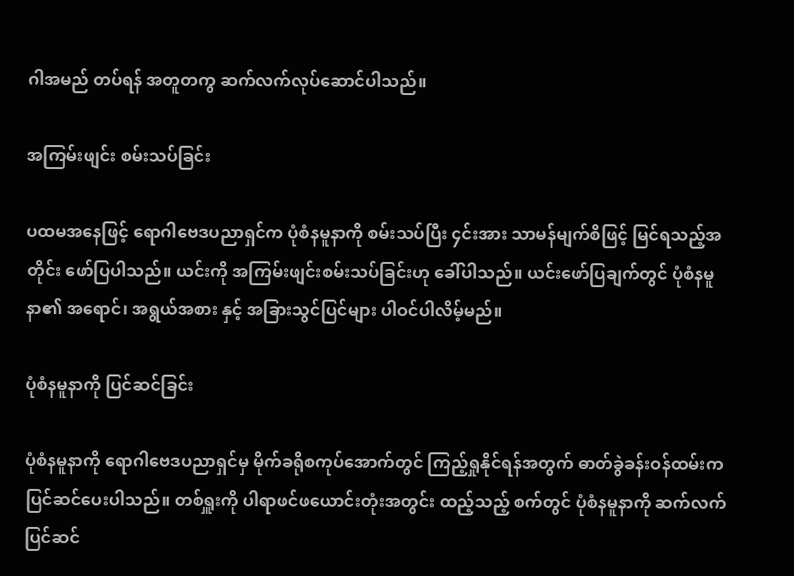ဂါအမည် တပ်ရန် အတူတကွ ဆက်လက်လုပ်ဆောင်ပါသည်။

အကြမ်းဖျင်း စမ်းသပ်ခြင်း

ပထမအနေဖြင့် ရောဂါဗေဒပညာရှင်က ပုံစံနမူနာကို စမ်းသပ်ပြီး ၄င်းအား သာမန်မျက်စိဖြင့် မြင်ရသည့်အတိုင်း ဖော်ပြပါသည်။ ယင်းကို အကြမ်းဖျင်းစမ်းသပ်ခြင်းဟု ခေါ်ပါသည်။ ယင်းဖော်ပြချက်တွင် ပုံစံနမူနာ၏ အရောင်၊ အရွယ်အစား နှင့် အခြားသွင်ပြင်များ ပါဝင်ပါလိမ့်မည်။

ပုံစံနမူနာကို ပြင်ဆင်ခြင်း

ပုံစံနမူနာကို ရောဂါဗေဒပညာရှင်မှ မိုက်ခရိုစကုပ်အောက်တွင် ကြည့်ရှုနိုင်ရန်အတွက် ဓာတ်ခွဲခန်းဝန်ထမ်းက ပြင်ဆင်ပေးပါသည်။ တစ်ရှူးကို ပါရာဖင်ဖယောင်းတုံးအတွင်း ထည့်သည့် စက်တွင် ပုံစံနမူနာကို ဆက်လက်ပြင်ဆင်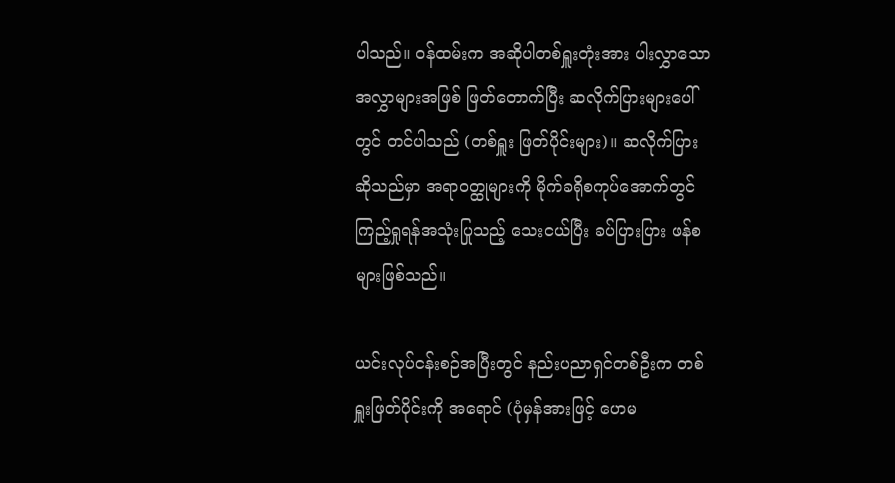ပါသည်။ ဝန်ထမ်းက အဆိုပါတစ်ရှူးတုံးအား ပါးလွှာသော အလွှာများအဖြစ် ဖြတ်တောက်ပြီး ဆလိုက်ပြားများပေါ်တွင် တင်ပါသည် (တစ်ရှူး ဖြတ်ပိုင်းများ)။ ဆလိုက်ပြား ဆိုသည်မှာ အရာဝတ္ထုများကို မိုက်ခရိုစကုပ်အောက်တွင် ကြည့်ရှုရန်အသုံးပြုသည့် သေးငယ်ပြီး ခပ်ပြားပြား ဖန်စများဖြစ်သည်။

ယင်းလုပ်ငန်းစဉ်အပြီးတွင် နည်းပညာရှင်တစ်ဦးက တစ်ရှူးဖြတ်ပိုင်းကို အရောင် (ပုံမှန်အားဖြင့် ဟေမ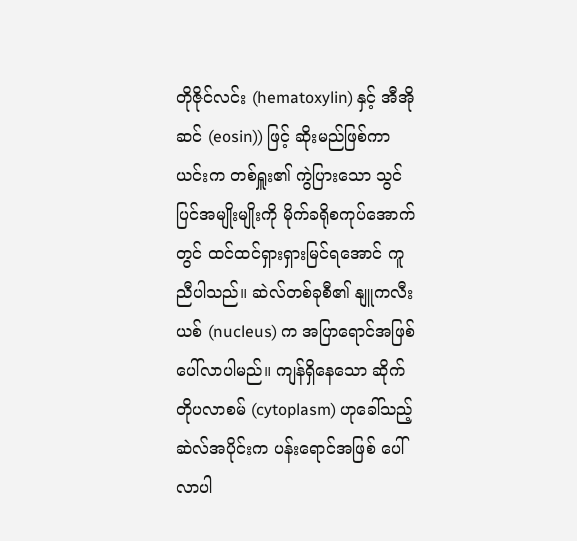တိုဇိုင်လင်း (hematoxylin) နှင့် အီအိုဆင် (eosin)) ဖြင့် ဆိုးမည်ဖြစ်ကာ ယင်းက တစ်ရှူး၏ ကွဲပြားသော သွင်ပြင်အမျိုးမျိုးကို မိုက်ခရိုစကုပ်အောက်တွင် ထင်ထင်ရှားရှားမြင်ရအောင် ကူညီပါသည်။ ဆဲလ်တစ်ခုစီ၏ နျူကလီးယစ် (nucleus) က အပြာရောင်အဖြစ် ပေါ်လာပါမည်။ ကျန်ရှိနေသော ဆိုက်တိုပလာစမ် (cytoplasm) ဟုခေါ်သည့် ဆဲလ်အပိုင်းက ပန်းရောင်အဖြစ် ပေါ်လာပါ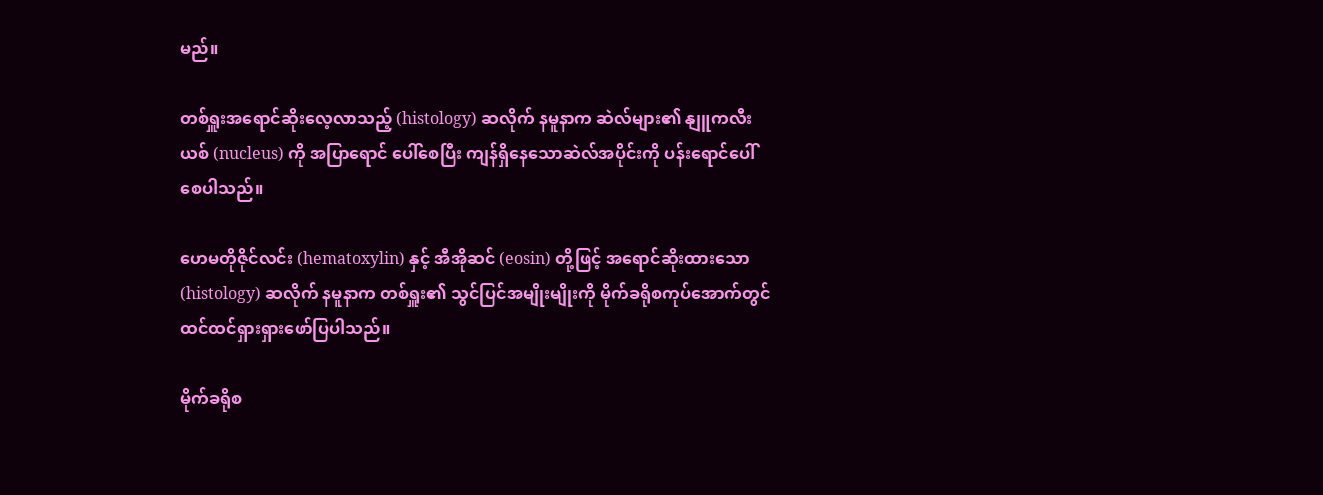မည်။

တစ်ရှူးအရောင်ဆိုးလေ့လာသည့် (histology) ဆလိုက် နမူနာက ဆဲလ်များ၏ နျူကလီးယစ် (nucleus) ကို အပြာရောင် ပေါ်စေပြီး ကျန်ရှိနေသောဆဲလ်အပိုင်းကို ပန်းရောင်ပေါ်စေပါသည်။

ဟေမတိုဇိုင်လင်း (hematoxylin) နှင့် အီအိုဆင် (eosin) တို့ဖြင့် အရောင်ဆိုးထားသော (histology) ဆလိုက် နမူနာက တစ်ရှူး၏ သွင်ပြင်အမျိုးမျိုးကို မိုက်ခရိုစကုပ်အောက်တွင် ထင်ထင်ရှားရှားဖော်ပြပါသည်။

မိုက်ခရိုစ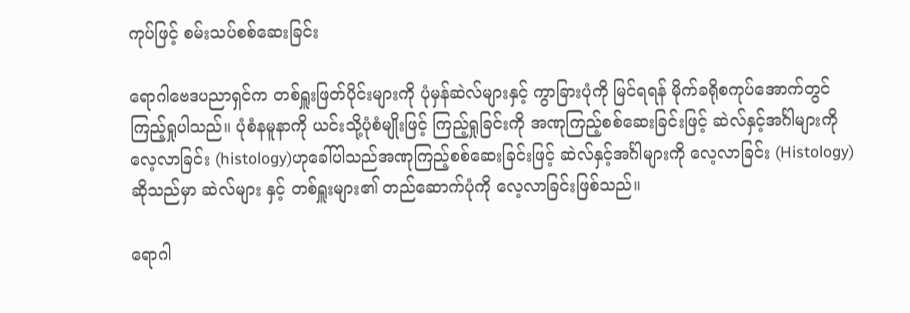ကုပ်ဖြင့် စမ်းသပ်စစ်ဆေးခြင်း

ရောဂါဗေဒပညာရှင်က တစ်ရှူးဖြတ်ပိုင်းများကို ပုံမှန်ဆဲလ်များနှင့် ကွာခြားပုံကို မြင်ရရန် မိုက်ခရိုစကုပ်အောက်တွင် ကြည့်ရှုပါသည်။ ပုံစံနမူနာကို ယင်းသို့ပုံစံမျိုးဖြင့် ကြည့်ရှုခြင်းကို အဏုကြည့်စစ်ဆေးခြင်းဖြင့် ဆဲလ်နှင့်အင်္ဂါများကို လေ့လာခြင်း (histology)ဟုခေါ်ပါသည်အဏုကြည့်စစ်ဆေးခြင်းဖြင့် ဆဲလ်နှင့်အင်္ဂါများကို လေ့လာခြင်း (Histology) ဆိုသည်မှာ ဆဲလ်များ နှင့် တစ်ရှူးများ၏ တည်ဆောက်ပုံကို လေ့လာခြင်းဖြစ်သည်။

ရောဂါ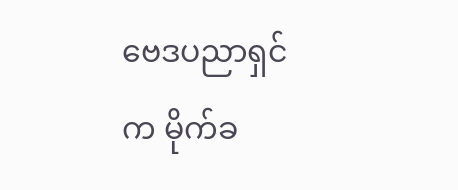ဗေဒပညာရှင်က မိုက်ခ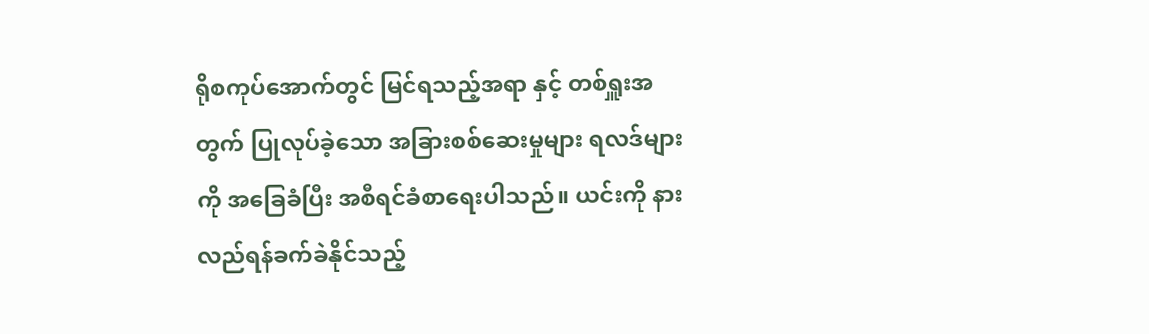ရိုစကုပ်အောက်တွင် မြင်ရသည့်အရာ နှင့် တစ်ရှူးအတွက် ပြုလုပ်ခဲ့သော အခြားစစ်ဆေးမှုများ ရလဒ်များကို အခြေခံပြီး အစီရင်ခံစာရေးပါသည်။ ယင်းကို နားလည်ရန်ခက်ခဲနိုင်သည့်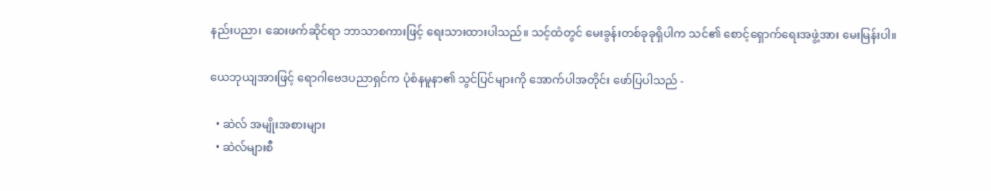နည်းပညာ၊ ဆေးဖက်ဆိုင်ရာ ဘာသာစကားဖြင့် ရေးသားထားပါသည်။ သင့်ထံတွင် မေးခွန်းတစ်ခုခုရှိပါက သင်၏ စောင့်ရှောက်ရေးအဖွဲ့အား မေးမြန်းပါ။

ယေဘုယျအားဖြင့် ရောဂါဗေဒပညာရှင်က ပုံစံနမူနာ၏ သွင်ပြင်များကို အောက်ပါအတိုင်း ဖော်ပြပါသည် -

  • ဆဲလ် အမျိုးအစားများ
  • ဆဲလ်များစီ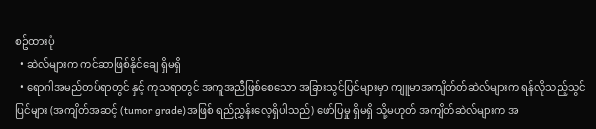စဥ်ထားပုံ
  • ဆဲလ်များက ကင်ဆာဖြစ်နိုင်ချေ ရှိမရှိ
  • ရောဂါအမည်တပ်ရာတွင် နှင့် ကုသရာတွင် အကူအညီဖြစ်စေသော အခြားသွင်ပြင်များမှာ ကျူမာအကျိတ်တ်ဆဲလ်များက ရန်လိုသည့်သွင်ပြင်များ (အကျိတ်အဆင့် (tumor grade)အဖြစ် ရည်ညွှန်းလေ့ရှိပါသည်) ဖော်ပြမှု ရှိမရှိ သို့မဟုတ် အကျိတ်ဆဲလ်များက အ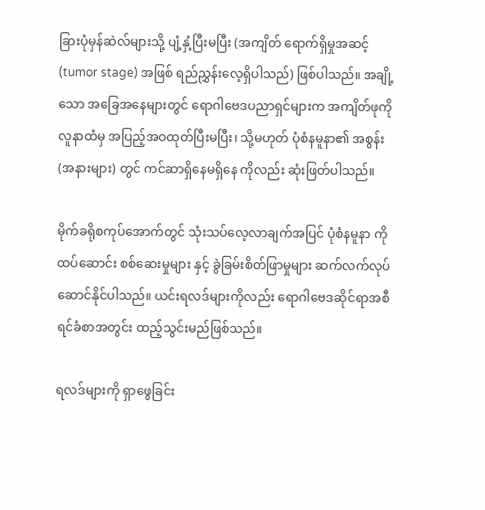ခြားပုံမှန်ဆဲလ်များသို့ ပျံ့နှံ့ပြီးမပြီး (အကျိတ် ရောက်ရှိမှုအဆင့် (tumor stage) အဖြစ် ရည်ညွှန်းလေ့ရှိပါသည်) ဖြစ်ပါသည်။ အချို့သော အခြေအနေများတွင် ရောဂါဗေဒပညာရှင်များက အကျိတ်ဖုကို လူနာထံမှ အပြည့်အဝထုတ်ပြီးမပြီး၊ သို့မဟုတ် ပုံစံနမူနာ၏ အစွန်း (အနားများ) တွင် ကင်ဆာရှိနေမရှိနေ ကိုလည်း ဆုံးဖြတ်ပါသည်။

မိုက်ခရိုစကုပ်အောက်တွင် သုံးသပ်လေ့လာချက်အပြင် ပုံစံနမူနာ ကို ထပ်ဆောင်း စစ်ဆေးမှုများ နှင့် ခွဲခြမ်းစိတ်ဖြာမှုများ ဆက်လက်လုပ်ဆောင်နိုင်ပါသည်။ ယင်းရလဒ်များကိုလည်း ရောဂါဗေဒဆိုင်ရာအစီရင်ခံစာအတွင်း ထည့်သွင်းမည်ဖြစ်သည်။

ရလဒ်များကို ရှာဖွေခြင်း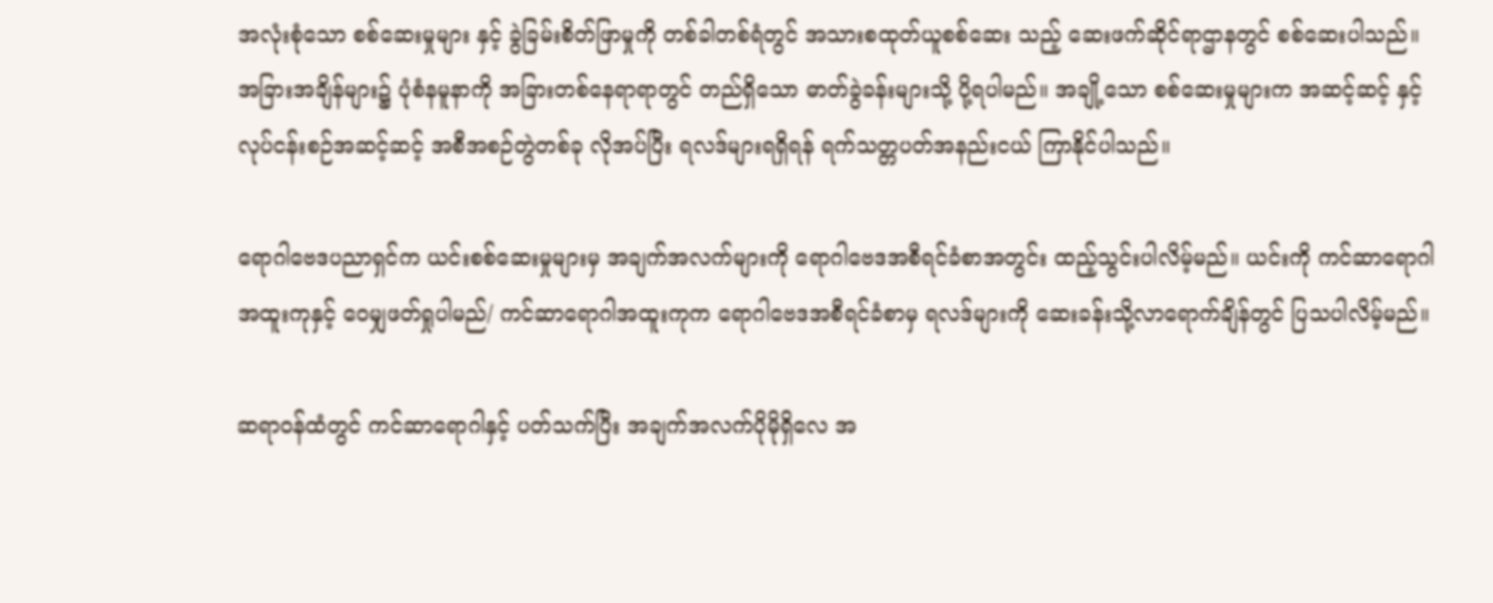အလုံးစုံသော စစ်ဆေးမှုများ နှင့် ခွဲခြမ်းစိတ်ဖြာမှုကို တစ်ခါတစ်ရံတွင် အသားစထုတ်ယူစစ်ဆေး သည့် ဆေးဖက်ဆိုင်ရာဌာနတွင် စစ်ဆေးပါသည်။ အခြားအချိန်များ၌ ပုံစံနမူနာကို အခြားတစ်နေရာရာတွင် တည်ရှိသော ဓာတ်ခွဲခန်းများသို့ ပို့ရပါမည်။ အချို့သော စစ်ဆေးမှုများက အဆင့်ဆင့် နှင့် လုပ်ငန်းစဉ်အဆင့်ဆင့် အစီအစဉ်တွဲတစ်ခု လိုအပ်ပြီး ရလဒ်များရရှိရန် ရက်သတ္တပတ်အနည်းငယ် ကြာနိုင်ပါသည်။

ရောဂါဗေဒပညာရှင်က ယင်းစစ်ဆေးမှုများမှ အချက်အလက်များကို ရောဂါဗေဒအစီရင်ခံစာအတွင်း ထည့်သွင်းပါလိမ့်မည်။ ယင်းကို ကင်ဆာရောဂါအထူးကုနှင့် ဝေမျှဖတ်ရှုပါမည်/ ကင်ဆာရောဂါအထူးကုက ရောဂါဗေဒအစီရင်ခံစာမှ ရလဒ်များကို ဆေးခန်းသို့လာရောက်ချိန်တွင် ပြသပါလိမ့်မည်။

ဆရာဝန်ထံတွင် ကင်ဆာရောဂါနှင့် ပတ်သက်ပြီး အချက်အလက်ပိုမိုရှိလေ အ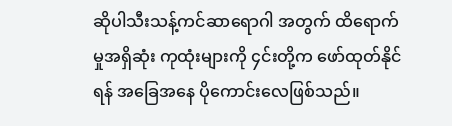ဆိုပါသီးသန့်ကင်ဆာရောဂါ အတွက် ထိရောက်မှုအရှိဆုံး ကုထုံးများကို ၄င်းတို့က ဖော်ထုတ်နိုင်ရန် အခြေအနေ ပိုကောင်းလေဖြစ်သည်။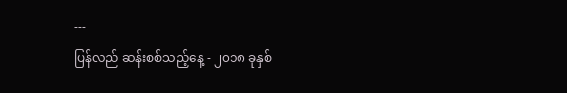---
ပြန်လည် ဆန်းစစ်သည့်နေ့ - ၂၀၁၈ ခုနှစ်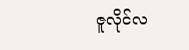ဇူလိုင်လ